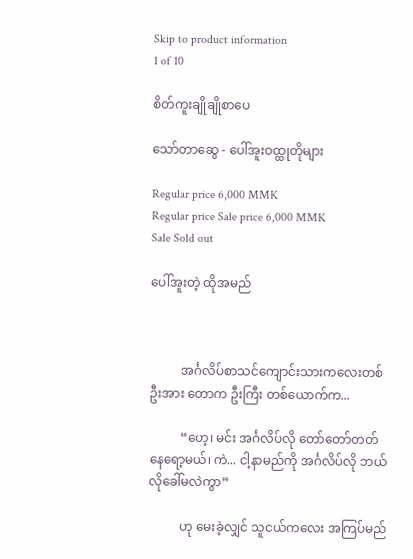Skip to product information
1 of 10

စိတ်ကူးချိုချိုစာပေ

သော်တာဆွေ - ပေါ်အူးဝထ္ထုတိုများ

Regular price 6,000 MMK
Regular price Sale price 6,000 MMK
Sale Sold out

ပေါ်အူးတဲ့ ထိုအမည်



          အင်္ဂလိပ်စာသင်ကျောင်းသားကလေးတစ်ဦးအား တောက ဦးကြီး တစ်ယောက်က...

          “ဟေ့၊ မင်း အင်္ဂလိပ်လို တော်တော်တတ်နေရော့မယ်၊ ကဲ... ငါ့နာမည်ကို အင်္ဂလိပ်လို ဘယ်လိုခေါ်မလဲကွာ”

          ဟု မေးခဲ့လျှင် သူငယ်ကလေး အကြပ်မည်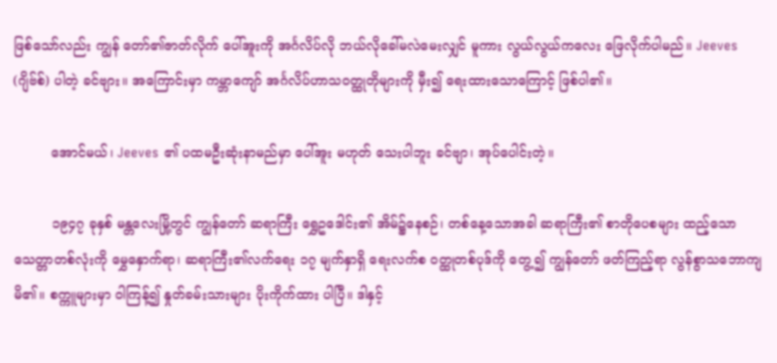ဖြစ်သော်လည်း ကျွန် တော်၏ဇာတ်လိုက် ပေါ်အူးကို အင်္ဂလိပ်လို ဘယ်လိုခေါ်မလဲမေးလျှင် မူကား လွယ်လွယ်ကလေး ဖြေလိုက်ပါမည်။ Jeeves (ဂျိဗ်စ်) ပါတဲ့ ခင်ဗျား။ အကြောင်းမှာ ကမ္ဘာကျော် အင်္ဂလိပ်ဟာသဝတ္ထုတိုများကို မှီး၍ ရေးထားသောကြောင့် ဖြစ်ပါ၏။

         အောင်မယ်၊ Jeeves ၏ ပထမဦးဆုံးနာမည်မှာ ပေါ်အူး မဟုတ် သေးပါဘူး ခင်ဗျာ၊ အုပ်ပေါင်းတဲ့။

         ၁၉၄၇ ခုနှစ် မန္တလေးမြို့တွင် ကျွန်တော် ဆရာကြီး ရွှေဥဒေါင်း၏ အိမ်၌နေစဉ်၊ တစ်နေ့သောအခါ ဆရာကြီး၏ စာတိုပေစများ ထည့်သော သေတ္တာတစ်လုံးကို မွှေနှောက်ရာ၊ ဆရာကြီး၏လက်ရေး ၁၇ မျက်နှာရှိ ရေးလက်စ ဝတ္ထုတစ်ပုဒ်ကို တွေ့၍ ကျွန်တော် ဖတ်ကြည့်ရာ လွန်စွာသဘောကျမိ၏။ စက္ကူများမှာ ဝါကြန့်၍ နှုတ်ခမ်းသားများ ပိုးကိုက်ထား ပါပြီ။ ဒါနှင့်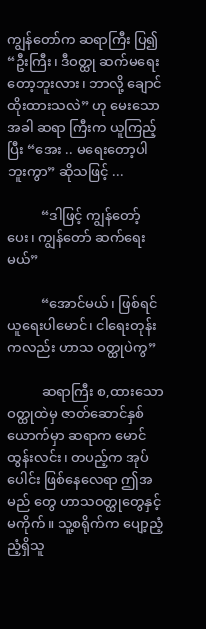ကျွန်တော်က ဆရာကြီး ပြ၍ “ဦးကြီး၊ ဒီဝတ္ထု ဆက်မရေးတော့ဘူးလား၊ ဘာလို့ ချောင်ထိုးထားသလဲ” ဟု မေးသောအခါ ဆရာ ကြီးက ယူကြည့်ပြီး “အေး .. မရေးတော့ပါဘူးကွာ” ဆိုသဖြင့် ...

          “ဒါဖြင့် ကျွန်တော့်ပေး၊ ကျွန်တော် ဆက်ရေးမယ်”

          “အောင်မယ်၊ ဖြစ်ရင် ယူရေးပါမောင်၊ ငါရေးတုန်းကလည်း ဟာသ ဝတ္ထုပဲကွ”

          ဆရာကြီး စ,ထားသော ဝတ္ထုထဲမှ ဇာတ်ဆောင်နှစ်ယောက်မှာ ဆရာက မောင်ထွန်းလင်း၊ တပည့်က အုပ်ပေါင်း ဖြစ်နေလေရာ ဤအမည် တွေ ဟာသဝတ္ထုတွေနှင့် မကိုက်။ သူ့စရိုက်က ပျော့ညံ့ညံ့ရှိသူ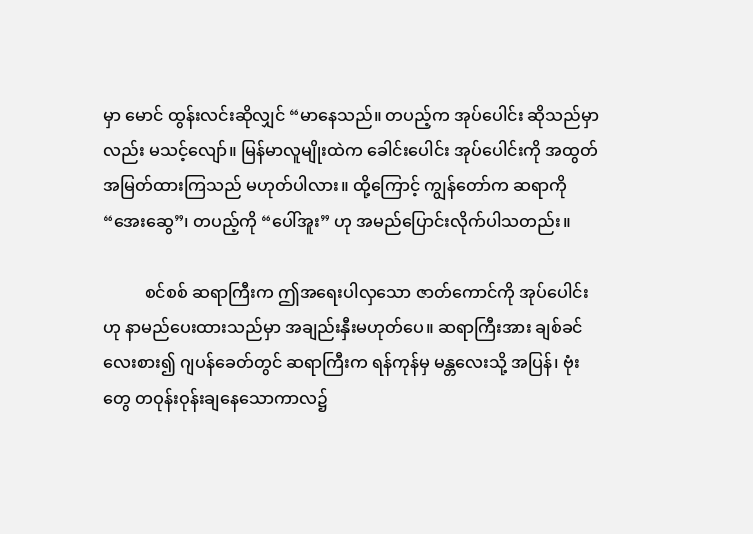မှာ မောင် ထွန်းလင်းဆိုလျှင် “မာနေသည်။ တပည့်က အုပ်ပေါင်း ဆိုသည်မှာလည်း မသင့်လျော်။ မြန်မာလူမျိုးထဲက ခေါင်းပေါင်း အုပ်ပေါင်းကို အထွတ် အမြတ်ထားကြသည် မဟုတ်ပါလား။ ထို့ကြောင့် ကျွန်တော်က ဆရာကို “အေးဆွေ”၊ တပည့်ကို “ပေါ်အူး” ဟု အမည်ပြောင်းလိုက်ပါသတည်း။

          စင်စစ် ဆရာကြီးက ဤအရေးပါလှသော ဇာတ်ကောင်ကို အုပ်ပေါင်း ဟု နာမည်ပေးထားသည်မှာ အချည်းနှီးမဟုတ်ပေ။ ဆရာကြီးအား ချစ်ခင်လေးစား၍ ဂျပန်ခေတ်တွင် ဆရာကြီးက ရန်ကုန်မှ မန္တလေးသို့ အပြန်၊ ဗုံးတွေ တဝုန်းဝုန်းချနေသောကာလ၌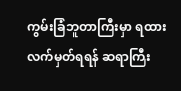ကွမ်းခြံဘူတာကြီးမှာ ရထား လက်မှတ်ရရန် ဆရာကြီး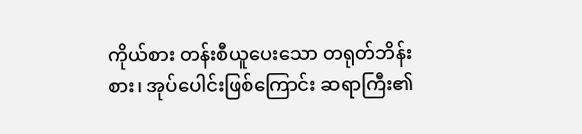ကိုယ်စား တန်းစီယူပေးသော တရုတ်ဘိန်းစား၊ အုပ်ပေါင်းဖြစ်ကြောင်း ဆရာကြီး၏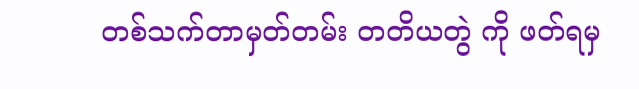တစ်သက်တာမှတ်တမ်း တတိယတွဲ ကို ဖတ်ရမှ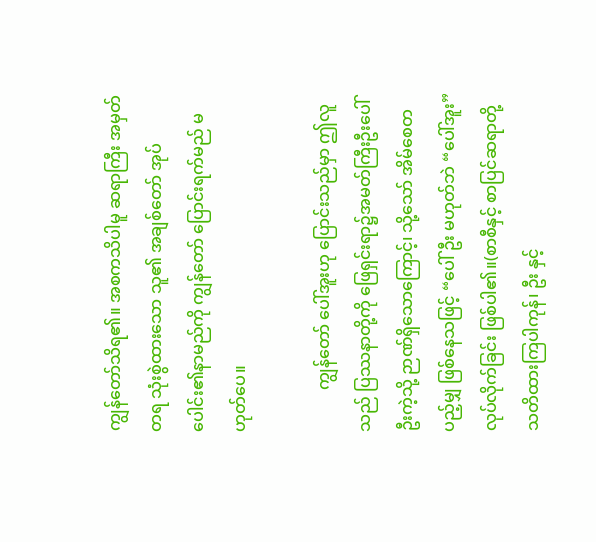ကျွန်တော်သိရ၏။ အစကသိပါမူ ဆရာကြီး အမှတ်တရ သုံးစွဲထားသော သူ၏ အချစ်တော် အုပ်ပေါင်း၏နာမည်ကို ကျွန်တော် ပြောင်းရက်မည် မဟုတ်ပေ။

          ကျွန်တော် ပေါ်အူးဟု ပြောင်းသည်မှာ ဤလူသည် ပြဿနာတို့ကို ဖြေရှင်းရာ၌အမတ်ကြီးဦးပေါ်ဦးကဲ့သို့ ဉာဏ်ရှိသောကြောင့်၊ သို့သော် အိမ်စေတပည့်မျှ ဖြစ်နေသဖြင့် “ပေါ်ဦး မဟုတ်ဘဲ “ပေါ်အူး” လုပ်လိုက်ခြင်း ဖြစ်ပါ၏။(စာစီနှင့် စာပြင်ဆရာတို့ သတိထားကြပါကုန်၊ ဦး နှင့်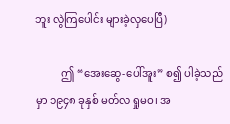ဘူး လွဲကြပေါင်း များခဲ့လှပေပြီ)

          ဤ “အေးဆွေ-ပေါ်အူး” စ၍ ပါခဲ့သည်မှာ ၁၉၄၈ ခုနှစ် မတ်လ ရှုမဝ၊ အ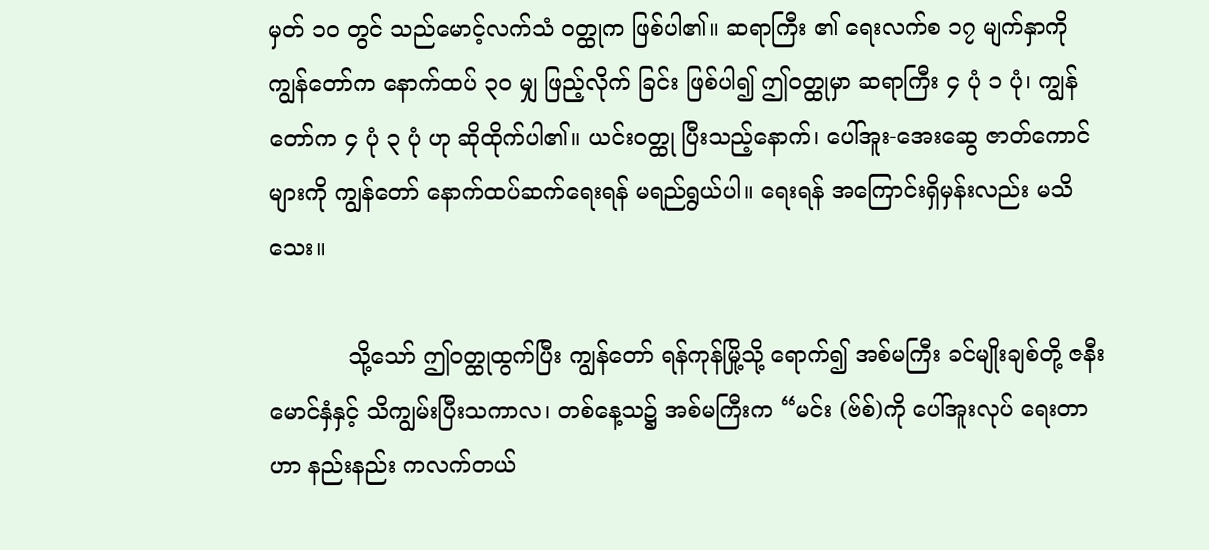မှတ် ၁ဝ တွင် သည်မောင့်လက်သံ ဝတ္ထုက ဖြစ်ပါ၏။ ဆရာကြီး ၏ ရေးလက်စ ၁၇ မျက်နှာကို ကျွန်တော်က နောက်ထပ် ၃ဝ မျှ ဖြည့်လိုက် ခြင်း ဖြစ်ပါ၍ ဤဝတ္ထုမှာ ဆရာကြီး ၄ ပုံ ၁ ပုံ၊ ကျွန်တော်က ၄ ပုံ ၃ ပုံ ဟု ဆိုထိုက်ပါ၏။ ယင်းဝတ္ထု ပြီးသည့်နောက်၊ ပေါ်အူး-အေးဆွေ ဇာတ်ကောင်များကို ကျွန်တော် နောက်ထပ်ဆက်ရေးရန် မရည်ရွယ်ပါ။ ရေးရန် အကြောင်းရှိမှန်းလည်း မသိသေး။

           သို့သော် ဤဝတ္ထုထွက်ပြီး ကျွန်တော် ရန်ကုန်မြို့သို့ ရောက်၍ အစ်မကြီး ခင်မျိုးချစ်တို့ ဇနီးမောင်နှံနှင့် သိကျွမ်းပြီးသကာလ၊ တစ်နေ့သ၌ အစ်မကြီးက “မင်း (ဗ်စ်)ကို ပေါ်အူးလုပ် ရေးတာဟာ နည်းနည်း ကလက်တယ်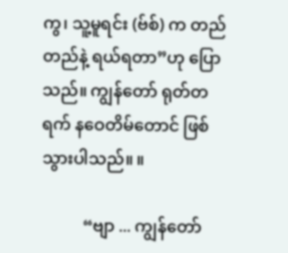ကွ၊ သူ့မူရင်း (ဗ်စ်) က တည်တည်နဲ့ ရယ်ရတာ”ဟု ပြော သည်။ ကျွန်တော် ရုတ်တရက် နဝေတိမ်တောင် ဖြစ်သွားပါသည်။ ။

          “ဗျာ ... ကျွန်တော်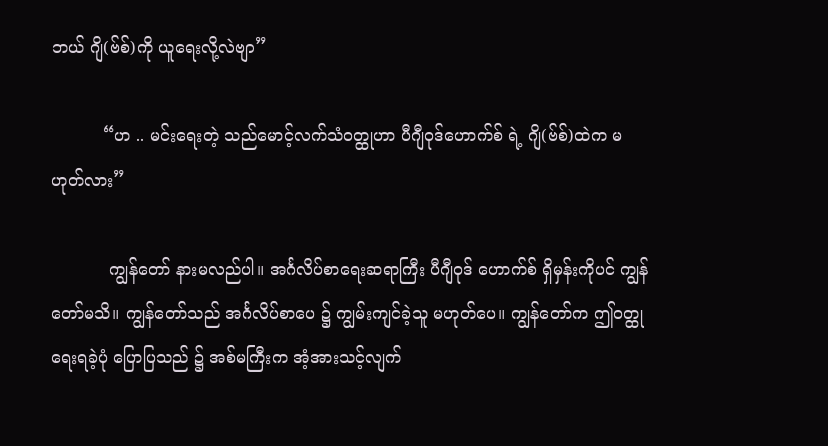ဘယ် ဂျိ(ဗ်စ်)ကို ယူရေးလို့လဲဗျာ”

          “ဟ .. မင်းရေးတဲ့ သည်မောင့်လက်သံဝတ္ထုဟာ ပီဂျီဝုဒ်ဟောက်စ် ရဲ့ ဂျိ(ဗ်စ်)ထဲက မဟုတ်လား”

           ကျွန်တော် နားမလည်ပါ။ အင်္ဂလိပ်စာရေးဆရာကြီး ပီဂျီဝုဒ် ဟောက်စ် ရှိမှန်းကိုပင် ကျွန်တော်မသိ။ ကျွန်တော်သည် အင်္ဂလိပ်စာပေ ၌ ကျွမ်းကျင်ခဲ့သူ မဟုတ်ပေ။ ကျွန်တော်က ဤဝတ္ထုရေးရခဲ့ပုံ ပြောပြသည် ၌ အစ်မကြီးက အံ့အားသင့်လျက်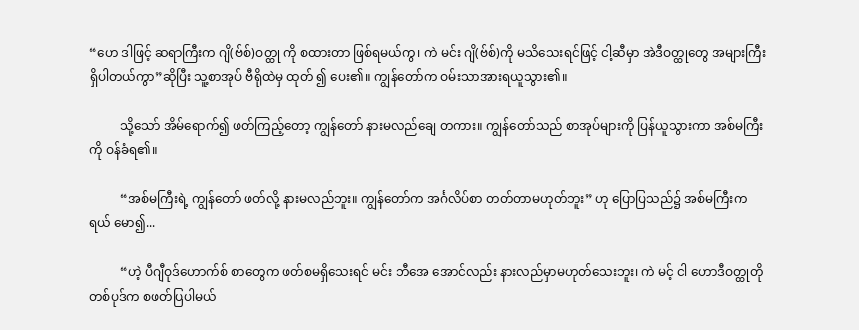“ဟေ ဒါဖြင့် ဆရာကြီးက ဂျိ(ဗ်စ်)ဝတ္ထု ကို စထားတာ ဖြစ်ရမယ်ကွ၊ ကဲ မင်း ဂျိ(ဗ်စ်)ကို မသိသေးရင်ဖြင့် ငါ့ဆီမှာ အဲဒီဝတ္ထုတွေ အများကြီး ရှိပါတယ်ကွာ”ဆိုပြီး သူ့စာအုပ် ဗီရိုထဲမှ ထုတ် ၍ ပေး၏။ ကျွန်တော်က ဝမ်းသာအားရယူသွား၏။

          သို့သော် အိမ်ရောက်၍ ဖတ်ကြည့်တော့ ကျွန်တော် နားမလည်ချေ တကား။ ကျွန်တော်သည် စာအုပ်များကို ပြန်ယူသွားကာ အစ်မကြီးကို ဝန်ခံရ၏။

          “အစ်မကြီးရဲ့ ကျွန်တော် ဖတ်လို့ နားမလည်ဘူး။ ကျွန်တော်က အင်္ဂလိပ်စာ တတ်တာမဟုတ်ဘူး” ဟု ပြောပြသည်၌ အစ်မကြီးက ရယ် မော၍...

          “ဟဲ့ ပီဂျီဝုဒ်ဟောက်စ် စာတွေက ဖတ်စမရှိသေးရင် မင်း ဘီအေ အောင်လည်း နားလည်မှာမဟုတ်သေးဘူး၊ ကဲ မင့် ငါ ဟောဒီဝတ္ထုတို တစ်ပုဒ်က စဖတ်ပြပါမယ်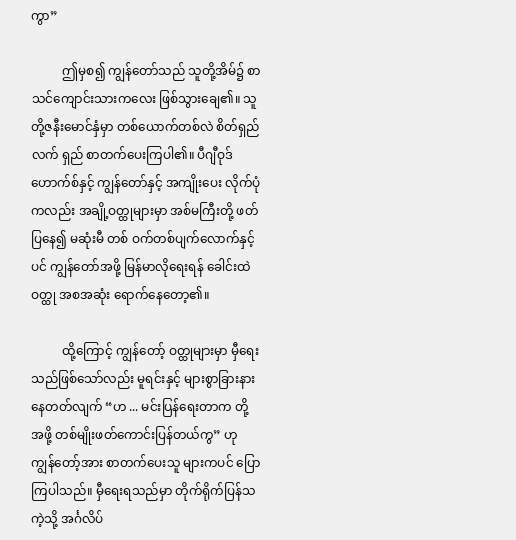ကွာ”

          ဤမှစ၍ ကျွန်တော်သည် သူတို့အိမ်၌ စာသင်ကျောင်းသားကလေး ဖြစ်သွားချေ၏။ သူတို့ဇနီးမောင်နှံမှာ တစ်ယောက်တစ်လဲ စိတ်ရှည်လက် ရှည် စာတက်ပေးကြပါ၏။ ပီဂျီဝုဒ်ဟောက်စ်နှင့် ကျွန်တော်နှင့် အကျိုးပေး လိုက်ပုံကလည်း အချို့ဝတ္ထုများမှာ အစ်မကြီးတို့ ဖတ်ပြနေ၍ မဆုံးမီ တစ် ဝက်တစ်ပျက်လောက်နှင့်ပင် ကျွန်တော်အဖို့ မြန်မာလိုရေးရန် ခေါင်းထဲ ဝတ္ထု အစအဆုံး ရောက်နေတော့၏။

          ထို့ကြောင့် ကျွန်တော့် ဝတ္ထုများမှာ မှီရေးသည်ဖြစ်သော်လည်း မူရင်းနှင့် များစွာခြားနားနေတတ်လျက် “ဟ ... မင်းပြန်ရေးတာက တို့ အဖို့ တစ်မျိုးဖတ်ကောင်းပြန်တယ်ကွ” ဟု ကျွန်တော့်အား စာတက်ပေးသူ များကပင် ပြောကြပါသည်။ မှီရေးရသည်မှာ တိုက်ရိုက်ပြန်သကဲ့သို့ အင်္ဂလိပ်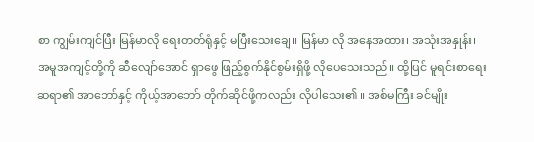စာ ကျွမ်းကျင်ပြီး မြန်မာလို ရေးတတ်ရုံနှင့် မပြီးသေးချေ။ မြန်မာ လို အနေအထား၊ အသုံးအနှုန်း၊ အမူအကျင့်တို့ကို ဆီလျော်အောင် ရှာဖွေ ဖြည့်စွက်နိုင်စွမ်းရှိဖို့ လိုပေသေးသည်။ ထို့ပြင် မူရင်းစာရေးဆရာ၏ အာဘော်နှင့် ကိုယ့်အာဘော် တိုက်ဆိုင်ဖို့ကလည်း လိုပါသေး၏ ။ အစ်မကြီး ခင်မျိုး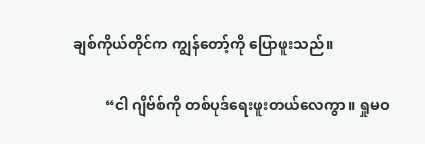ချစ်ကိုယ်တိုင်က ကျွန်တော့်ကို ပြောဖူးသည်။

         “ငါ ဂျိဗ်စ်ကို တစ်ပုဒ်ရေးဖူးတယ်လေကွာ။ ရှုမဝ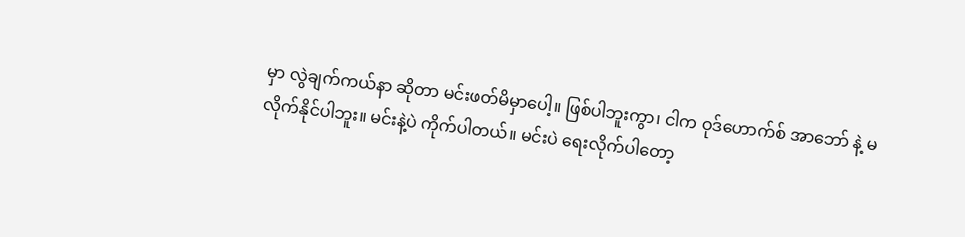မှာ လွဲချက်ကယ်နာ ဆိုတာ မင်းဖတ်မိမှာပေါ့။ ဖြစ်ပါဘူးကွာ၊ ငါက ဝုဒ်ဟောက်စ် အာဘော် နဲ့ မလိုက်နိုင်ပါဘူး။ မင်းနဲ့ပဲ ကိုက်ပါတယ်။ မင်းပဲ ရေးလိုက်ပါတော့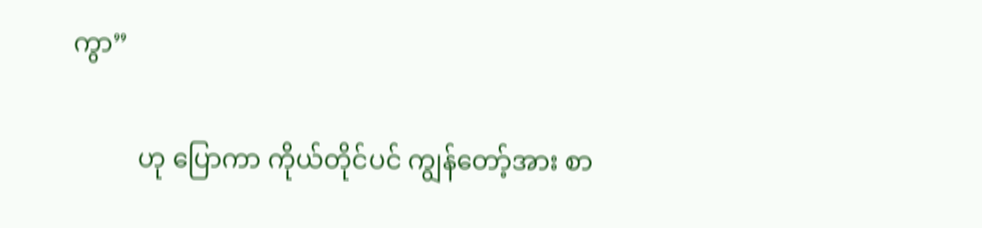ကွာ”

          ဟု ပြောကာ ကိုယ်တိုင်ပင် ကျွန်တော့်အား စာ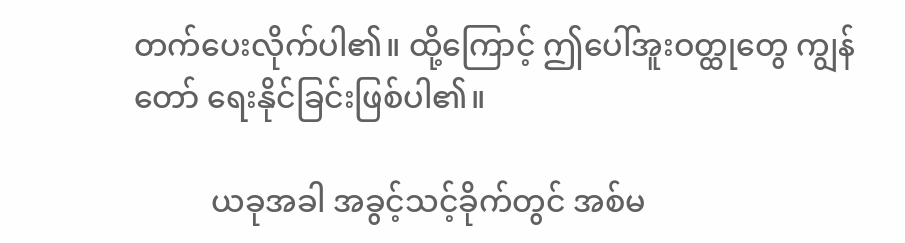တက်ပေးလိုက်ပါ၏။ ထို့ကြောင့် ဤပေါ်အူးဝတ္ထုတွေ ကျွန်တော် ရေးနိုင်ခြင်းဖြစ်ပါ၏။

          ယခုအခါ အခွင့်သင့်ခိုက်တွင် အစ်မ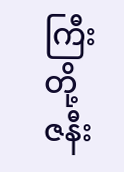ကြီးတို့ ဇနီး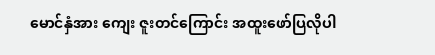မောင်နှံအား ကျေး ဇူးတင်ကြောင်း အထူးဖော်ပြလိုပါ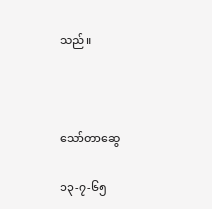သည်။



သော်တာဆွေ

၁၃-၇-၆၅